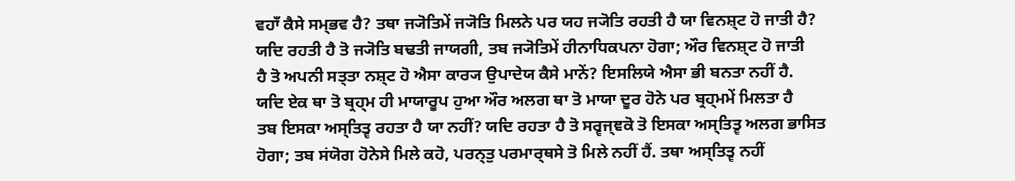ਵਹਾਁ ਕੈਸੇ ਸਮ੍ਭਵ ਹੈ? ਤਥਾ ਜ੍ਯੋਤਿਮੇਂ ਜ੍ਯੋਤਿ ਮਿਲਨੇ ਪਰ ਯਹ ਜ੍ਯੋਤਿ ਰਹਤੀ ਹੈ ਯਾ ਵਿਨਸ਼੍ਟ ਹੋ ਜਾਤੀ ਹੈ?
ਯਦਿ ਰਹਤੀ ਹੈ ਤੋ ਜ੍ਯੋਤਿ ਬਢਤੀ ਜਾਯਗੀ, ਤਬ ਜ੍ਯੋਤਿਮੇਂ ਹੀਨਾਧਿਕਪਨਾ ਹੋਗਾ; ਔਰ ਵਿਨਸ਼੍ਟ ਹੋ ਜਾਤੀ
ਹੈ ਤੋ ਅਪਨੀ ਸਤ੍ਤਾ ਨਸ਼੍ਟ ਹੋ ਐਸਾ ਕਾਰ੍ਯ ਉਪਾਦੇਯ ਕੈਸੇ ਮਾਨੇਂ? ਇਸਲਿਯੇ ਐਸਾ ਭੀ ਬਨਤਾ ਨਹੀਂ ਹੈ.
ਯਦਿ ਏਕ ਥਾ ਤੋ ਬ੍ਰਹ੍ਮ ਹੀ ਮਾਯਾਰੂਪ ਹੁਆ ਔਰ ਅਲਗ ਥਾ ਤੋ ਮਾਯਾ ਦੂਰ ਹੋਨੇ ਪਰ ਬ੍ਰਹ੍ਮਮੇਂ ਮਿਲਤਾ ਹੈ
ਤਬ ਇਸਕਾ ਅਸ੍ਤਿਤ੍ਵ ਰਹਤਾ ਹੈ ਯਾ ਨਹੀਂ? ਯਦਿ ਰਹਤਾ ਹੈ ਤੋ ਸਰ੍ਵਜ੍ਞਕੋ ਤੋ ਇਸਕਾ ਅਸ੍ਤਿਤ੍ਵ ਅਲਗ ਭਾਸਿਤ
ਹੋਗਾ; ਤਬ ਸਂਯੋਗ ਹੋਨੇਸੇ ਮਿਲੇ ਕਹੋ, ਪਰਨ੍ਤੁ ਪਰਮਾਰ੍ਥਸੇ ਤੋ ਮਿਲੇ ਨਹੀਂ ਹੈਂ. ਤਥਾ ਅਸ੍ਤਿਤ੍ਵ ਨਹੀਂ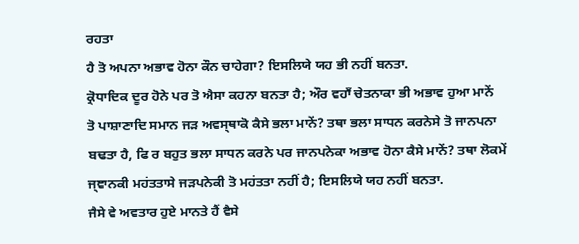ਰਹਤਾ
ਹੈ ਤੋ ਅਪਨਾ ਅਭਾਵ ਹੋਨਾ ਕੌਨ ਚਾਹੇਗਾ? ਇਸਲਿਯੇ ਯਹ ਭੀ ਨਹੀਂ ਬਨਤਾ.
ਕ੍ਰੋਧਾਦਿਕ ਦੂਰ ਹੋਨੇ ਪਰ ਤੋ ਐਸਾ ਕਹਨਾ ਬਨਤਾ ਹੈ; ਔਰ ਵਹਾਁ ਚੇਤਨਾਕਾ ਭੀ ਅਭਾਵ ਹੁਆ ਮਾਨੇਂ
ਤੋ ਪਾਸ਼ਾਣਾਦਿ ਸਮਾਨ ਜੜ ਅਵਸ੍ਥਾਕੋ ਕੈਸੇ ਭਲਾ ਮਾਨੇਂ? ਤਥਾ ਭਲਾ ਸਾਧਨ ਕਰਨੇਸੇ ਤੋ ਜਾਨਪਨਾ
ਬਢਤਾ ਹੈ, ਫਿ ਰ ਬਹੁਤ ਭਲਾ ਸਾਧਨ ਕਰਨੇ ਪਰ ਜਾਨਪਨੇਕਾ ਅਭਾਵ ਹੋਨਾ ਕੈਸੇ ਮਾਨੇਂ? ਤਥਾ ਲੋਕਮੇਂ
ਜ੍ਞਾਨਕੀ ਮਹਂਤਤਾਸੇ ਜੜਪਨੇਕੀ ਤੋ ਮਹਂਤਤਾ ਨਹੀਂ ਹੈ; ਇਸਲਿਯੇ ਯਹ ਨਹੀਂ ਬਨਤਾ.
ਜੈਸੇ ਵੇ ਅਵਤਾਰ ਹੁਏ ਮਾਨਤੇ ਹੈਂ ਵੈਸੇ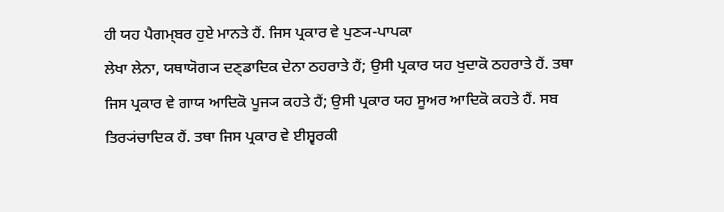ਹੀ ਯਹ ਪੈਗਮ੍ਬਰ ਹੁਏ ਮਾਨਤੇ ਹੈਂ. ਜਿਸ ਪ੍ਰਕਾਰ ਵੇ ਪੁਣ੍ਯ-ਪਾਪਕਾ
ਲੇਖਾ ਲੇਨਾ, ਯਥਾਯੋਗ੍ਯ ਦਣ੍ਡਾਦਿਕ ਦੇਨਾ ਠਹਰਾਤੇ ਹੈਂ; ਉਸੀ ਪ੍ਰਕਾਰ ਯਹ ਖੁਦਾਕੋ ਠਹਰਾਤੇ ਹੈਂ. ਤਥਾ
ਜਿਸ ਪ੍ਰਕਾਰ ਵੇ ਗਾਯ ਆਦਿਕੋ ਪੂਜ੍ਯ ਕਹਤੇ ਹੈਂ; ਉਸੀ ਪ੍ਰਕਾਰ ਯਹ ਸੂਅਰ ਆਦਿਕੋ ਕਹਤੇ ਹੈਂ. ਸਬ
ਤਿਰ੍ਯਂਚਾਦਿਕ ਹੈਂ. ਤਥਾ ਜਿਸ ਪ੍ਰਕਾਰ ਵੇ ਈਸ਼੍ਵਰਕੀ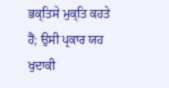ਭਕ੍ਤਿਸੇ ਮੁਕ੍ਤਿ ਕਹਤੇ ਹੈਂ; ਉਸੀ ਪ੍ਰਕਾਰ ਯਹ ਖੁਦਾਕੀ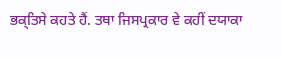ਭਕ੍ਤਿਸੇ ਕਹਤੇ ਹੈਂ. ਤਥਾ ਜਿਸਪ੍ਰਕਾਰ ਵੇ ਕਹੀਂ ਦਯਾਕਾ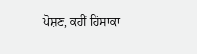ਪੋਸ਼ਣ, ਕਹੀਂ ਹਿਂਸਾਕਾ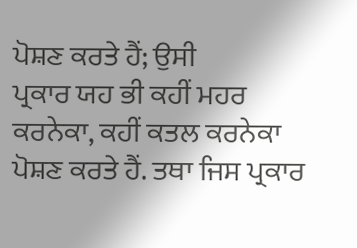ਪੋਸ਼ਣ ਕਰਤੇ ਹੈਂ; ਉਸੀ
ਪ੍ਰਕਾਰ ਯਹ ਭੀ ਕਹੀਂ ਮਹਰ ਕਰਨੇਕਾ, ਕਹੀਂ ਕਤਲ ਕਰਨੇਕਾ ਪੋਸ਼ਣ ਕਰਤੇ ਹੈਂ. ਤਥਾ ਜਿਸ ਪ੍ਰਕਾਰ